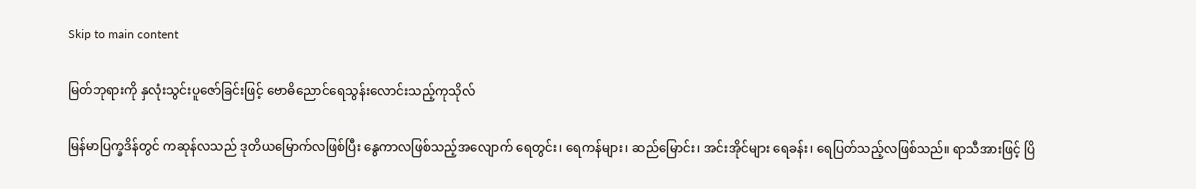Skip to main content

မြတ်ဘုရားကို နှလုံးသွင်းပူဇော်ခြင်းဖြင့် ဗောဓိညောင်ရေသွန်းလောင်းသည့်ကုသိုလ်

မြန်မာပြက္ခဒိန်တွင် ကဆုန်လသည် ဒုတိယမြောက်လဖြစ်ပြီး နွေကာလဖြစ်သည့်အလျောက် ရေတွင်း၊ ရေကန်များ၊ ဆည်မြောင်း၊ အင်းအိုင်များ ရေခန်း၊ ရေပြတ်သည့်လဖြစ်သည်။ ရာသီအားဖြင့် ပြိ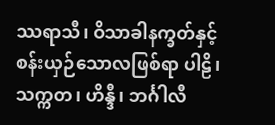ဿရာသီ၊ ဝိသာခါနက္ခတ်နှင့် စန်းယှဉ်သောလဖြစ်ရာ ပါဠိ၊ သက္ကတ၊ ဟိန္ဒီ၊ ဘင်္ဂါလီ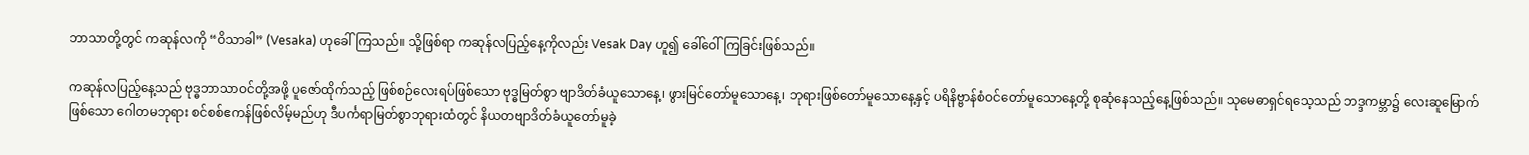ဘာသာတို့တွင် ကဆုန်လကို “ဝိသာခါ” (Vesaka) ဟုခေါ်ကြသည်။ သို့ဖြစ်ရာ ကဆုန်လပြည့်နေ့ကိုလည်း Vesak Day ဟူ၍ ခေါ်ဝေါ်ကြခြင်းဖြစ်သည်။

ကဆုန်လပြည့်နေ့သည် ဗုဒ္ဓဘာသာဝင်တို့အဖို့ ပူဇော်ထိုက်သည့် ဖြစ်စဉ်လေးရပ်ဖြစ်သော ဗုဒ္ဓမြတ်စွာ ဗျာဒိတ်ခံယူသောနေ့၊ ဖွားမြင်တော်မူသောနေ့၊ ဘုရားဖြစ်တော်မူသောနေ့နှင့် ပရိနိဗ္ဗာန်စံဝင်တော်မူသောနေ့တို့ စုဆုံနေသည့်နေ့ဖြစ်သည်။ သုမေဓာရှင်ရသေ့သည် ဘဒ္ဒကမ္ဘာ၌ လေးဆူမြောက်ဖြစ်သော ဂေါတမဘုရား စင်စစ်ဧကန်ဖြစ်လိမ့်မည်ဟု ဒီပင်္ကရာမြတ်စွာဘုရားထံတွင် နိယတဗျာဒိတ်ခံယူတော်မူခဲ့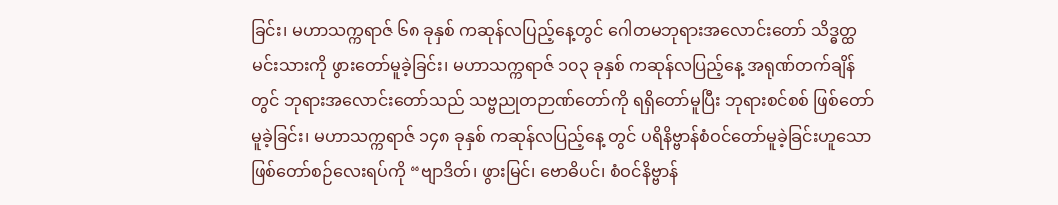ခြင်း၊ မဟာသက္ကရာဇ် ၆၈ ခုနှစ် ကဆုန်လပြည့်နေ့တွင် ဂေါတမဘုရားအလောင်းတော် သိဒ္ဓတ္ထမင်းသားကို ဖွားတော်မူခဲ့ခြင်း၊ မဟာသက္ကရာဇ် ၁၀၃ ခုနှစ် ကဆုန်လပြည့်နေ့ အရုဏ်တက်ချိန်တွင် ဘုရားအလောင်းတော်သည် သဗ္ဗညုတဉာဏ်တော်ကို ရရှိတော်မူပြီး ဘုရားစင်စစ် ဖြစ်တော်မူခဲ့ခြင်း၊ မဟာသက္ကရာဇ် ၁၄၈ ခုနှစ် ကဆုန်လပြည့်နေ့ တွင် ပရိနိဗ္ဗာန်စံဝင်တော်မူခဲ့ခြင်းဟူသော ဖြစ်တော်စဉ်လေးရပ်ကို “ဗျာဒိတ်၊ ဖွားမြင်၊ ဗောဓိပင်၊ စံဝင်နိဗ္ဗာန်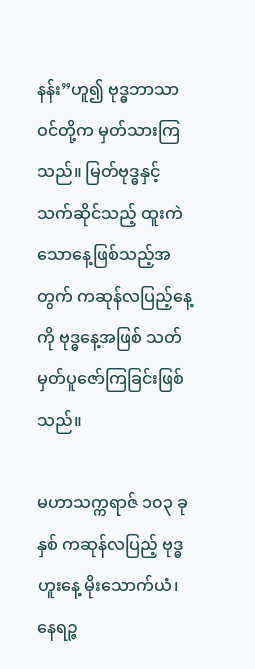နန်း”ဟူ၍ ဗုဒ္ဓဘာသာဝင်တို့က မှတ်သားကြသည်။ မြတ်ဗုဒ္ဓနှင့် သက်ဆိုင်သည့် ထူးကဲသောနေ့ဖြစ်သည့်အတွက် ကဆုန်လပြည့်နေ့ကို ဗုဒ္ဓနေ့အဖြစ် သတ်မှတ်ပူဇော်ကြခြင်းဖြစ်သည်။

မဟာသက္ကရာဇ် ၁၀၃ ခုနှစ် ကဆုန်လပြည့် ဗုဒ္ဓဟူးနေ့ မိုးသောက်ယံ၊ နေရဉ္ဇ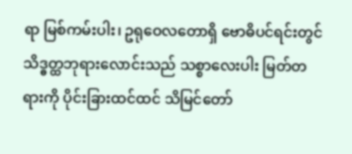ရာ မြစ်ကမ်းပါး၊ ဥရုဝေလတောရှိ ဗောဓိပင်ရင်းတွင် သိဒ္ဓတ္ထဘုရားလောင်းသည် သစ္စာလေးပါး မြတ်တရားကို ပိုင်းခြားထင်ထင် သိမြင်တော်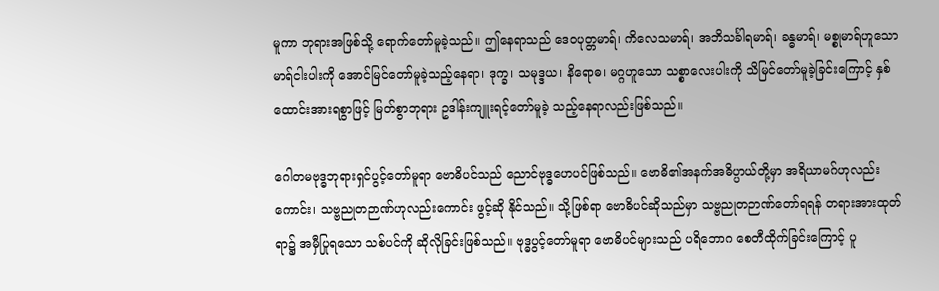မူကာ ဘုရားအဖြစ်သို့ ရောက်တော်မူခဲ့သည်။ ဤနေရာသည် ဒေဝပုတ္တမာရ်၊ ကိလေသမာရ်၊ အဘိသင်္ခါရမာရ်၊ ခန္ဓမာရ်၊ မစ္စုမာရ်ဟူသော မာရ်ငါးပါးကို အောင်မြင်တော်မူခဲ့သည့်နေရာ၊ ဒုက္ခ၊ သမုဒ္ဒယ၊ နိရောဓ၊ မဂ္ဂဟူသော သစ္စာလေးပါးကို သိမြင်တော်မူခဲ့ခြင်းကြောင့် နှစ်ထောင်းအားရစွာဖြင့် မြတ်စွာဘုရား ဥဒါန်းကျူးရင့်တော်မူခဲ့ သည့်နေရာလည်းဖြစ်သည်။

ဂေါတမဗုဒ္ဓဘုရားရှင်ပွင့်‌တော်မူရာ ဗောဓိပင်သည် ညောင်ဗုဒ္ဓဟေပင်ဖြစ်သည်။ ဗောဓိ၏အနက်အဓိပ္ပာယ်တို့မှာ အရိယာမဂ်ဟုလည်းကောင်း၊ သဗ္ဗညုတဉာဏ်ဟုလည်းကောင်း ဖွင့်ဆို နိုင်သည်။ သို့ဖြစ်ရာ ‌ဗောဓိပင်ဆိုသည်မှာ သဗ္ဗညုတဉာဏ်တော်ရရန် တရားအားထုတ်ရာ၌ အမှီပြုရသော သစ်ပင်ကို ဆိုလိုခြင်းဖြစ်သည်။ ဗုဒ္ဓပွင့်တော်မူရာ ‌ဗောဓိပင်များသည် ပရိဘောဂ စေတီထိုက်ခြင်းကြောင့် ပူ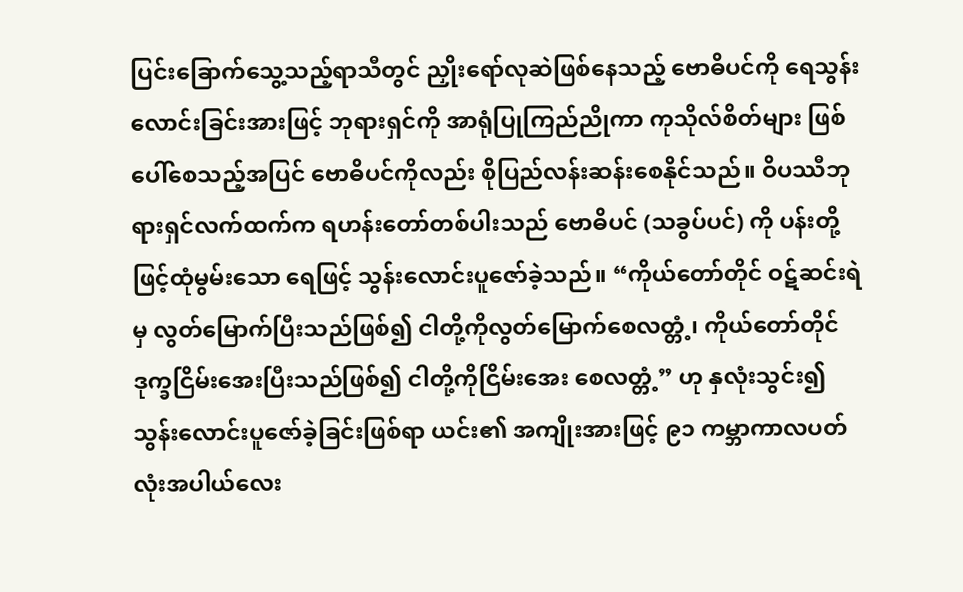ပြင်းခြောက်သွေ့သည့်ရာသီတွင် ညှိုးရော်လုဆဲဖြစ်နေသည့် ဗောဓိပင်ကို ရေသွန်းလောင်းခြင်းအားဖြင့် ဘုရားရှင်ကို အာရုံပြုကြည်ညိုကာ ကုသိုလ်စိတ်များ ဖြစ်ပေါ်စေသည့်အပြင် ဗောဓိပင်ကိုလည်း စိုပြည်လန်းဆန်း‌‌‌‌‌‌‌စေနိုင်သည်။ ဝိပဿီဘုရားရှင်လက်ထက်က ရဟန်းတော်တစ်ပါးသည် ဗောဓိပင် (သခွပ်ပင်) ကို ပန်းတို့ဖြင့်ထုံမွမ်းသော ရေဖြင့် သွန်းလောင်းပူဇော်ခဲ့သည်။ “ကိုယ်တော်တိုင် ဝဋ်ဆင်းရဲမှ လွတ်မြောက်ပြီးသည်ဖြစ်၍ ငါတို့ကိုလွတ်မြောက်‌‌‌‌‌‌‌စေလတ္တံ့၊ ကိုယ်တော်တိုင်ဒုက္ခငြိမ်းအေးပြီးသည်ဖြစ်၍ ငါတို့ကိုငြိမ်းအေး စေလတ္တံ့” ဟု နှလုံးသွင်း၍ သွန်းလောင်းပူဇော်ခဲ့ခြင်းဖြစ်ရာ ယင်း၏ အကျိုးအားဖြင့် ၉၁ ကမ္ဘာကာလပတ်လုံးအပါယ်လေး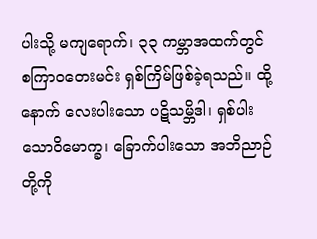ပါးသို့ မကျရောက်၊ ၃၃ ကမ္ဘာအထက်တွင် စကြာဝတေးမင်း ရှစ်ကြိမ်ဖြစ်ခဲ့ရသည်။ ထို့နောက် လေးပါးသော ပဋိသမ္ဘိဒါ၊ ရှစ်ပါးသောဝိမောက္ခ၊ ခြောက်ပါးသော အဘိညာဉ်တို့ကို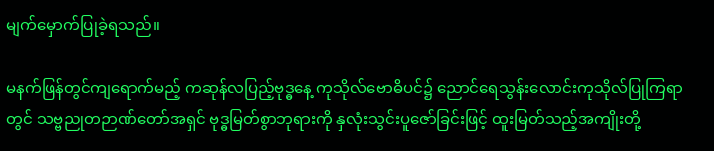မျက်မှောက်ပြုခဲ့ရသည်။

မနက်ဖြန်တွင်ကျရောက်မည့် ကဆုန်လပြည့်ဗုဒ္ဓနေ့ ကုသိုလ်ဗောဓိပင်၌ ညောင်ရေသွန်းလောင်းကုသိုလ်ပြုကြရာတွင် သဗ္ဗညုတဉာဏ်တော်အရှင် ဗုဒ္ဓမြတ်စွာဘုရားကို နှလုံးသွင်းပူဇော်ခြင်းဖြင့် ထူးမြတ်သည့်အကျိုးတို့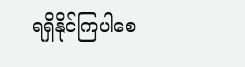ရရှိနိုင်ကြပါစေ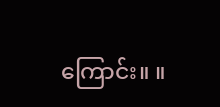ကြောင်း။ ။